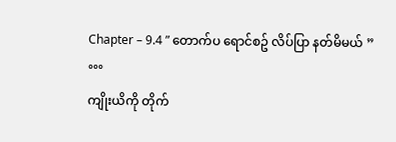Chapter – 9.4 ” တောက်ပ ရောင်စဥ် လိပ်ပြာ နတ်မိမယ် ”
°°°
ကျိုးယိကို တိုက်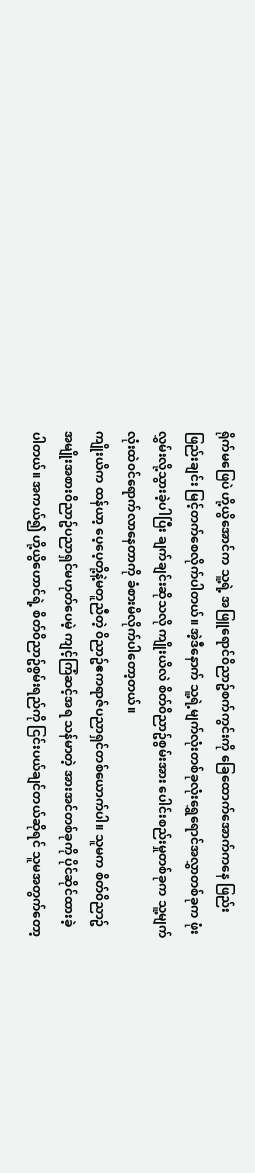ရိုက်မဖြေပဲ ဟို့ယွိအောင်က သူ့ရဲ့ အဖြူရောင်၀ိညာဥ်စက်ကွင်းကို ခြေထောက်အောက်ကနေ ဖြည်းဖြည်းချင်း မြင့်တက်စေလိုက်ပါတယ်။ အဲ့ဒီနောက် သူ့ရဲ့မျက်လုံးတစ်ခုလုံးရွှေရောင်အလွှာတစ်ခုက ဖုံးလွှမ်းလို့သွားခဲ့ပါပြီး ချက်ချင်းဆိုသလို ကျိုးယိလဲ စိတ်၀ိညာဥ်စွမ်းအား ပေါင်းစည်းမှုတစ်ခုက သူ့မျက်လုံးထဲ၀င်ရောက်လာနေတာကို ခံစားမိလိုက်ပါတော့တယ်။
ကျိုးယိက ထန်ယာ့ ပေ့ပေ့တို့နဲ့မတူညီတဲ့ ၀ိညာဥ်ဧကရာဇ်ပညာရှင်တစ်ယောက်ပါ။ သူမက စိတ်၀ိညာဥ်အမျိုးအစား၀ိညာဥ်ပညာရှင်မဟုတ်ပေမဲ့ ကျင့်ကြံဆင့်အရ သန်မာတဲ့ အားအင်တစ်ခုကို ပိုင်ဆိုင်ထားခဲ့ပါတယ်။ အကယ်၍ ဟို့ယွိဟောင်ရဲ့ စိတ်၀ိညာဥ်စွမ်းရည်ကို ငြင်းပယ်ချင်တယ်ဆိုရင် သူမအတွက်တော့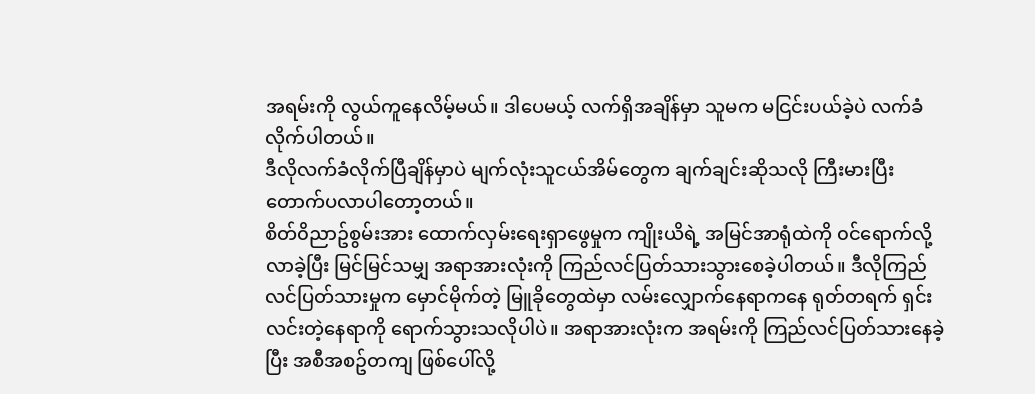အရမ်းကို လွယ်ကူနေလိမ့်မယ်။ ဒါပေမယ့် လက်ရှိအချိန်မှာ သူမက မငြင်းပယ်ခဲ့ပဲ လက်ခံလိုက်ပါတယ်။
ဒီလိုလက်ခံလိုက်ပြီချိန်မှာပဲ မျက်လုံးသူငယ်အိမ်တွေက ချက်ချင်းဆိုသလို ကြီးမားပြီး တောက်ပလာပါတော့တယ်။
စိတ်၀ိညာဥ်စွမ်းအား ထောက်လှမ်းရေးရှာဖွေမှုက ကျိုးယိရဲ့ အမြင်အာရုံထဲကို ၀င်ရောက်လို့လာခဲ့ပြီး မြင်မြင်သမျှ အရာအားလုံးကို ကြည်လင်ပြတ်သားသွားစေခဲ့ပါတယ်။ ဒီလိုကြည်လင်ပြတ်သားမှုက မှောင်မိုက်တဲ့ မြူခိုတွေထဲမှာ လမ်းလျှောက်နေရာကနေ ရုတ်တရက် ရှင်းလင်းတဲ့နေရာကို ရောက်သွားသလိုပါပဲ။ အရာအားလုံးက အရမ်းကို ကြည်လင်ပြတ်သားနေခဲ့ပြီး အစီအစဥ်တကျ ဖြစ်ပေါ်လို့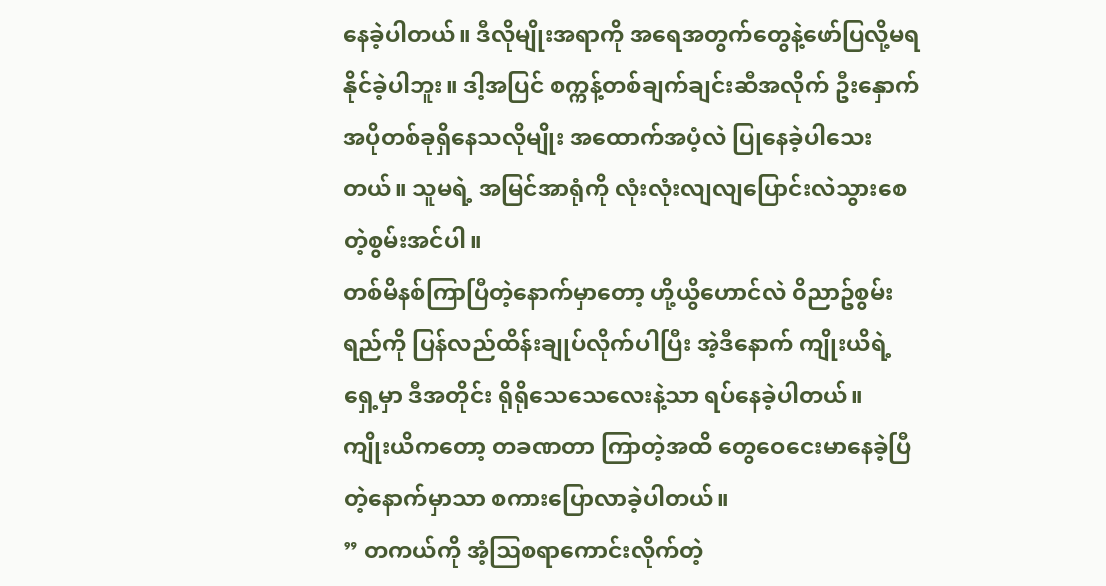နေခဲ့ပါတယ်။ ဒီလိုမျိုးအရာကို အရေအတွက်တွေနဲ့ဖော်ပြလို့မရနိုင်ခဲ့ပါဘူး။ ဒါ့အပြင် စက္ကန့်တစ်ချက်ချင်းဆီအလိုက် ဦးနှောက်အပိုတစ်ခုရှိနေသလိုမျိုး အထောက်အပံ့လဲ ပြုနေခဲ့ပါသေးတယ်။ သူမရဲ့ အမြင်အာရုံကို လုံးလုံးလျလျပြောင်းလဲသွားစေတဲ့စွမ်းအင်ပါ။
တစ်မိနစ်ကြာပြီတဲ့နောက်မှာတော့ ဟို့ယွိဟောင်လဲ ၀ိညာဥ်စွမ်းရည်ကို ပြန်လည်ထိန်းချုပ်လိုက်ပါပြီး အဲ့ဒီနောက် ကျိုးယိရဲ့ရှေ့မှာ ဒီအတိုင်း ရိုရိုသေသေလေးနဲ့သာ ရပ်နေခဲ့ပါတယ်။
ကျိုးယိကတော့ တခဏတာ ကြာတဲ့အထိ တွေဝေငေးမာနေခဲ့ပြီတဲ့နောက်မှာသာ စကားပြောလာခဲ့ပါတယ်။
” တကယ်ကို အံ့ဩစရာကောင်းလိုက်တဲ့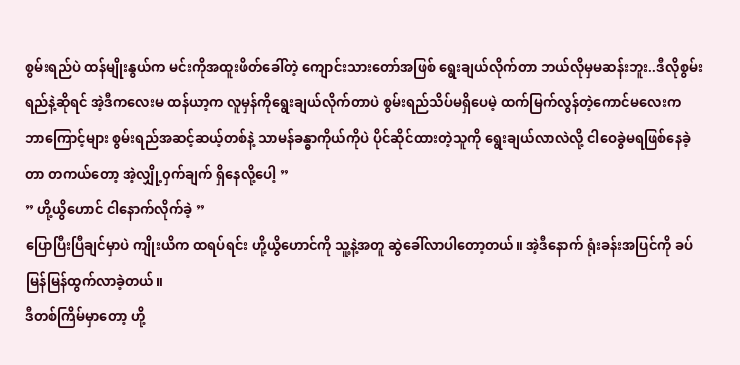စွမ်းရည်ပဲ ထန်မျိုးနွယ်က မင်းကိုအထူးဖိတ်ခေါ်တဲ့ ကျောင်းသားတော်အဖြစ် ရွေးချယ်လိုက်တာ ဘယ်လိုမှမဆန်းဘူး..ဒီလိုစွမ်းရည်နဲ့ဆိုရင် အဲ့ဒီကလေးမ ထန်ယာ့က လူမှန်ကိုရွေးချယ်လိုက်တာပဲ စွမ်းရည်သိပ်မရှိပေမဲ့ ထက်မြက်လွန်တဲ့ကောင်မလေးက ဘာကြောင့်များ စွမ်းရည်အဆင့်ဆယ့်တစ်နဲ့ သာမန်ခန္ဓာကိုယ်ကိုပဲ ပိုင်ဆိုင်ထားတဲ့သူကို ရွေးချယ်လာလဲလို့ ငါဝေခွဲမရဖြစ်နေခဲ့တာ တကယ်တော့ အဲ့လျှို့၀ှက်ချက် ရှိနေလို့ပေါ့ ”
” ဟို့ယွိဟောင် ငါနောက်လိုက်ခဲ့ ”
ပြောပြီးပြီချင်မှာပဲ ကျိုးယိက ထရပ်ရင်း ဟို့ယွိဟောင်ကို သူ့နဲ့အတူ ဆွဲခေါ်လာပါတော့တယ်။ အဲ့ဒီနောက် ရုံးခန်းအပြင်ကို ခပ်မြန်မြန်ထွက်လာခဲ့တယ်။
ဒီတစ်ကြိမ်မှာတော့ ဟို့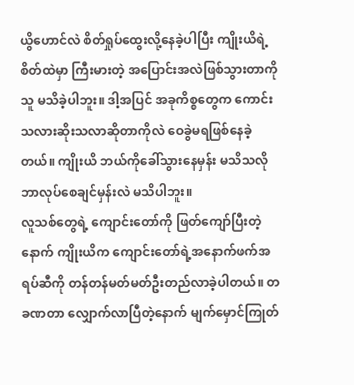ယွိဟောင်လဲ စိတ်ရှုပ်ထွေးလို့နေခဲ့ပါပြီး ကျိုးယိရဲ့စိတ်ထဲမှာ ကြီးမားတဲ့ အပြောင်းအလဲဖြစ်သွားတာကို သူ မသိခဲ့ပါဘူး။ ဒါ့အပြင် အခုကိစ္စတွေက ကောင်းသလားဆိုးသလာဆိုတာကိုလဲ ဝေခွဲမရဖြစ်နေခဲ့တယ်။ ကျိုးယိ ဘယ်ကိုခေါ်သွားနေမှန်း မသိသလို ဘာလုပ်စေချင်မှန်းလဲ မသိပါဘူး။
လူသစ်တွေရဲ့ ကျောင်းတော်ကို ဖြတ်ကျော်ပြီးတဲ့နောက် ကျိုးယိက ကျောင်းတော်ရဲ့အနောက်ဖက်အရပ်ဆီကို တန်တန်မတ်မတ်ဦးတည်လာခဲ့ပါတယ်။ တခဏတာ လျှောက်လာပြီတဲ့နောက် မျက်မှောင်ကြုတ်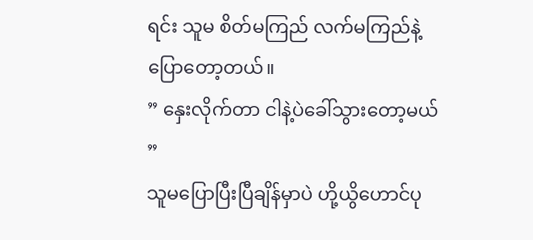ရင်း သူမ စိတ်မကြည် လက်မကြည်နဲ့ ပြောတော့တယ်။
” နှေးလိုက်တာ ငါနဲ့ပဲခေါ်သွားတော့မယ် ”
သူမပြောပြီးပြီချိန်မှာပဲ ဟို့ယွိဟောင်ပု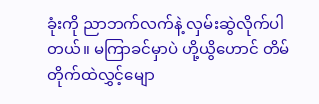ခုံးကို ညာဘက်လက်နဲ့ လှမ်းဆွဲလိုက်ပါတယ်။ မကြာခင်မှာပဲ ဟို့ယွိဟောင် တိမ်တိုက်ထဲလွှင့်မျော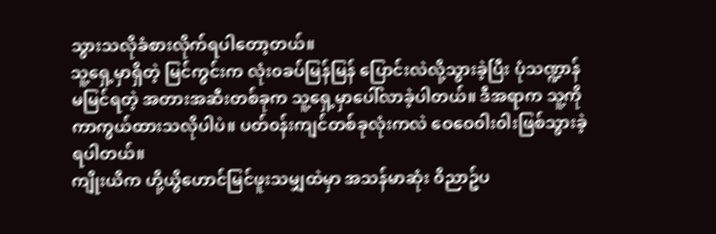သွားသလိုခံစားလိုက်ရပါတော့တယ်။
သူ့ရှေ့မှာရှိတဲ့ မြင်ကွင်းက လုံး၀ခပ်မြန်မြန် ပြောင်းလဲလို့သွားခဲ့ပြီး ပုံသဏ္ဍာန်မမြင်ရတဲ့ အတားအဆီးတစ်ခုက သူ့ရှေ့မှာပေါ်လာခဲ့ပါတယ်။ ဒီအရာက သူ့ကို ကာကွယ်ထားသလိုပါပဲ။ ပတ်၀န်းကျင်တစ်ခုလုံးကလဲ ဝေဝေ၀ါး၀ါးဖြစ်သွားခဲ့ရပါတယ်။
ကျိုးယိက ဟို့ယွိဟောင်မြင်ဖူးသမျှထဲမှာ အသန်မာဆုံး ၀ိညာဥ်ပ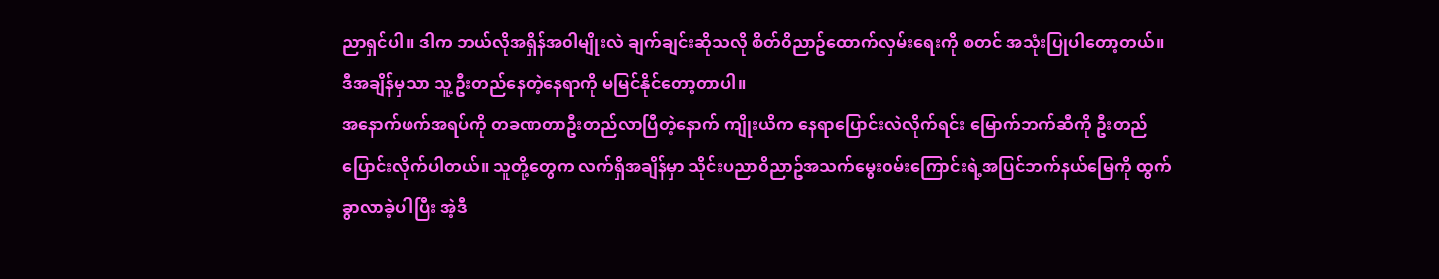ညာရှင်ပါ။ ဒါက ဘယ်လိုအရှိန်အ၀ါမျိုးလဲ ချက်ချင်းဆိုသလို စိတ်၀ိညာဥ်ထောက်လှမ်းရေးကို စတင် အသုံးပြုပါတော့တယ်။ ဒီအချိန်မှသာ သူ့ဦးတည်နေတဲ့နေရာကို မမြင်နိုင်တော့တာပါ။
အနောက်ဖက်အရပ်ကို တခဏတာဦးတည်လာပြီတဲ့နောက် ကျိုးယိက နေရာပြောင်းလဲလိုက်ရင်း မြောက်ဘက်ဆီကို ဦးတည်ပြောင်းလိုက်ပါတယ်။ သူတို့တွေက လက်ရှိအချိန်မှာ သိုင်းပညာ၀ိညာဥ်အသက်မွေး၀မ်းကြောင်းရဲ့အပြင်ဘက်နယ်မြေကို ထွက်ခွာလာခဲ့ပါပြီး အဲ့ဒီ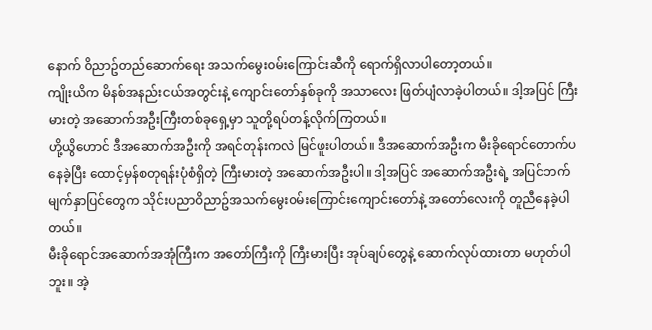နောက် ၀ိညာဥ်တည်ဆောက်ရေး အသက်မွေး၀မ်းကြောင်းဆီကို ရောက်ရှိလာပါတော့တယ်။
ကျိုးယိက မိနစ်အနည်းငယ်အတွင်းနဲ့ ကျောင်းတော်နှစ်ခုကို အသာလေး ဖြတ်ပျံလာခဲ့ပါတယ်။ ဒါ့အပြင် ကြီးမားတဲ့ အဆောက်အဦးကြီးတစ်ခုရှေ့မှာ သူတို့ရပ်တန့်လိုက်ကြတယ်။
ဟို့ယွိဟောင် ဒီအဆောက်အဦးကို အရင်တုန်းကလဲ မြင်ဖူးပါတယ်။ ဒီအဆောက်အဦးက မီးခိုရောင်တောက်ပနေခဲ့ပြီး ထောင့်မှန်စတုရန်းပုံစံရှိတဲ့ ကြီးမားတဲ့ အဆောက်အဦးပါ။ ဒါ့အပြင် အဆောက်အဦးရဲ့ အပြင်ဘက်မျက်နှာပြင်တွေက သိုင်းပညာ၀ိညာဥ်အသက်မွေး၀မ်းကြောင်းကျောင်းတော်နဲ့ အတော်လေးကို တူညီနေခဲ့ပါတယ်။
မီးခိုရောင်အဆောက်အအုံကြီးက အတော်ကြီးကို ကြီးမားပြီး အုပ်ချပ်တွေနဲ့ ဆောက်လုပ်ထားတာ မဟုတ်ပါဘူး။ အဲ့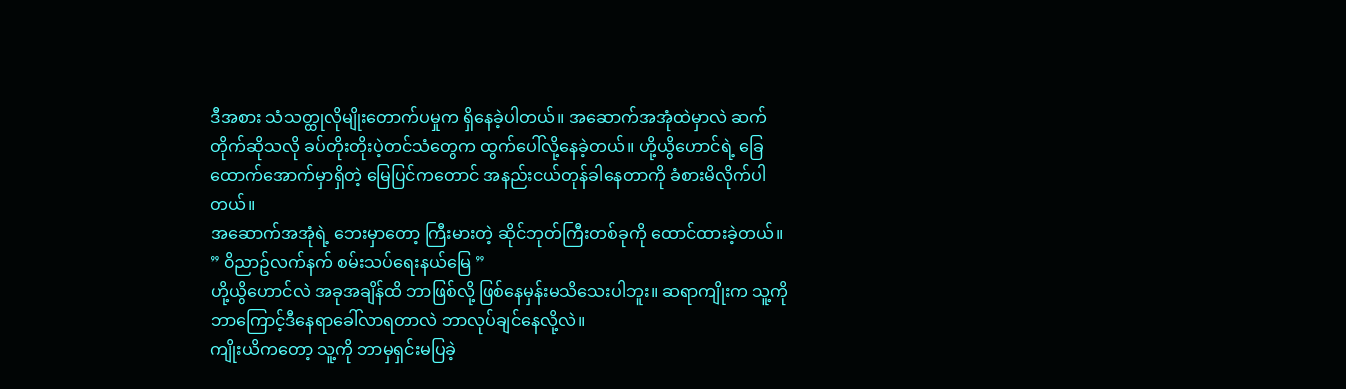ဒီအစား သံသတ္ထုလိုမျိုးတောက်ပမှုက ရှိနေခဲ့ပါတယ်။ အဆောက်အအုံထဲမှာလဲ ဆက်တိုက်ဆိုသလို ခပ်တိုးတိုးပဲ့တင်သံတွေက ထွက်ပေါ်လို့နေခဲ့တယ်။ ဟို့ယွိဟောင်ရဲ့ ခြေထောက်အောက်မှာရှိတဲ့ မြေပြင်ကတောင် အနည်းငယ်တုန်ခါနေတာကို ခံစားမိလိုက်ပါတယ်။
အဆောက်အအုံရဲ့ ဘေးမှာတော့ ကြီးမားတဲ့ ဆိုင်ဘုတ်ကြီးတစ်ခုကို ထောင်ထားခဲ့တယ်။
” ၀ိညာဥ်လက်နက် စမ်းသပ်ရေးနယ်မြေ ”
ဟို့ယွိဟောင်လဲ အခုအချိန်ထိ ဘာဖြစ်လို့ ဖြစ်နေမှန်းမသိသေးပါဘူး။ ဆရာကျိုးက သူ့ကို ဘာကြောင့်ဒီနေရာခေါ်လာရတာလဲ ဘာလုပ်ချင်နေလို့လဲ။
ကျိုးယိကတော့ သူ့ကို ဘာမှရှင်းမပြခဲ့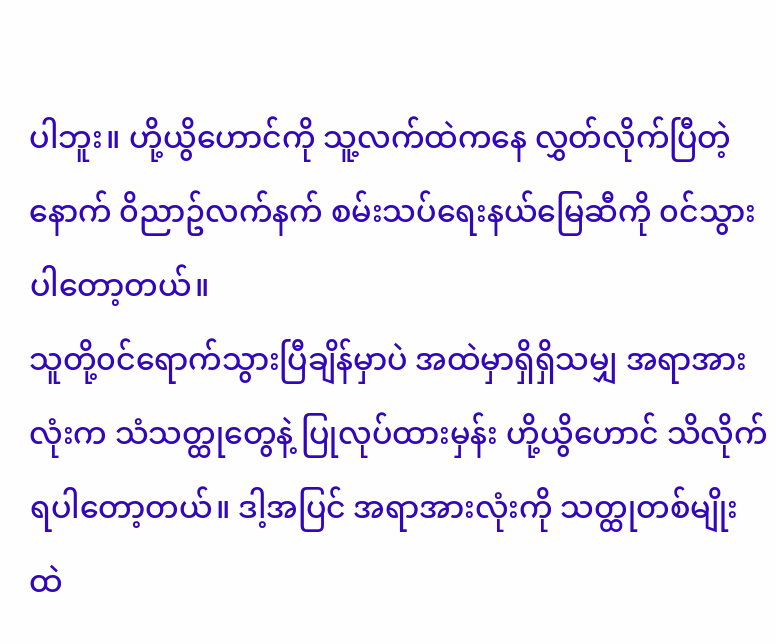ပါဘူး။ ဟို့ယွိဟောင်ကို သူ့လက်ထဲကနေ လွှတ်လိုက်ပြီတဲ့နောက် ၀ိညာဥ်လက်နက် စမ်းသပ်ရေးနယ်မြေဆီကို ၀င်သွားပါတော့တယ်။
သူတို့၀င်ရောက်သွားပြီချိန်မှာပဲ အထဲမှာရှိရှိသမျှ အရာအားလုံးက သံသတ္ထုတွေနဲ့ ပြုလုပ်ထားမှန်း ဟို့ယွိဟောင် သိလိုက်ရပါတော့တယ်။ ဒါ့အပြင် အရာအားလုံးကို သတ္ထုတစ်မျိုးထဲ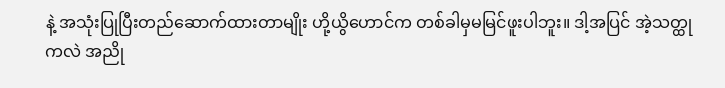နဲ့ အသုံးပြုပြီးတည်ဆောက်ထားတာမျိုး ဟို့ယွိဟောင်က တစ်ခါမှမမြင်ဖူးပါဘူး။ ဒါ့အပြင် အဲ့သတ္ထုကလဲ အညို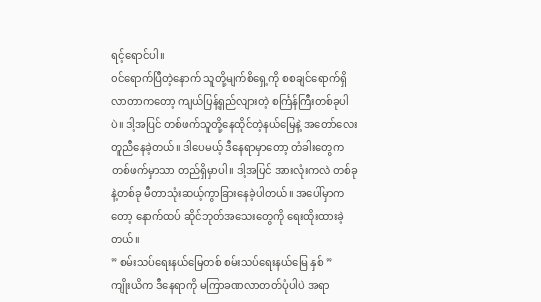ရင့်ရောင်ပါ။
၀င်ရောက်ပြီတဲ့နောက် သူတို့မျက်စိရှေ့ကို စစချင်ရောက်ရှိလာတာကတော့ ကျယ်ပြန့်ရှည်လျားတဲ့ စင်္ကြန်ကြီးတစ်ခုပါပဲ။ ဒါ့အပြင် တစ်ဖက်သူတို့နေထိုင်တဲ့နယ်မြေနဲ့ အတော်လေးတူညီနေခဲ့တယ်။ ဒါပေမယ့် ဒီနေရာမှာတော့ တံခါးတွေက တစ်ဖက်မှာသာ တည်ရှိမှာပါ။ ဒါ့အပြင် အားလုံးကလဲ တစ်ခုနဲ့တစ်ခု မီတာသုံးဆယ့်ကွာခြားနေခဲ့ပါတယ်။ အပေါ်မှာကတော့ နောက်ထပ် ဆိုင်ဘုတ်အသေးတွေကို ရေးထိုးထားခဲ့တယ်။
” စမ်းသပ်ရေးနယ်မြေတစ် စမ်းသပ်ရေးနယ်မြေ နှစ် ”
ကျိုးယိက ဒီနေရာကို မကြာခဏလာတတ်ပုံပါပဲ အရာ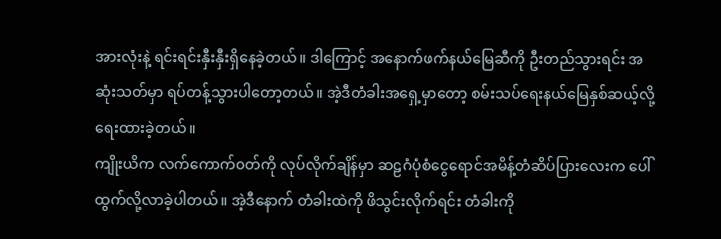အားလုံးနဲ့ ရင်းရင်းနှီးနှီးရှိနေခဲ့တယ်။ ဒါကြောင့် အနောက်ဖက်နယ်မြေဆီကို ဦးတည်သွားရင်း အဆုံးသတ်မှာ ရပ်တန့်သွားပါတော့တယ်။ အဲ့ဒီတံခါးအရှေ့မှာတော့ စမ်းသပ်ရေးနယ်မြေနှစ်ဆယ့်လို့ ရေးထားခဲ့တယ်။
ကျိုးယိက လက်ကောက်၀တ်ကို လုပ်လိုက်ချိန်မှာ ဆဠဂံပုံစံငွေရောင်အမိန့်တံဆိပ်ပြားလေးက ပေါ်ထွက်လို့လာခဲ့ပါတယ်။ အဲ့ဒီနောက် တံခါးထဲကို ဖိသွင်းလိုက်ရင်း တံခါးကို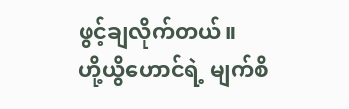ဖွင့်ချလိုက်တယ်။
ဟို့ယွိဟောင်ရဲ့ မျက်စိ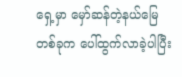ရှေ့မှာ မှော်ဆန်တဲ့နယ်မြေတစ်ခုက ပေါ်ထွက်လာခဲ့ပါပြီး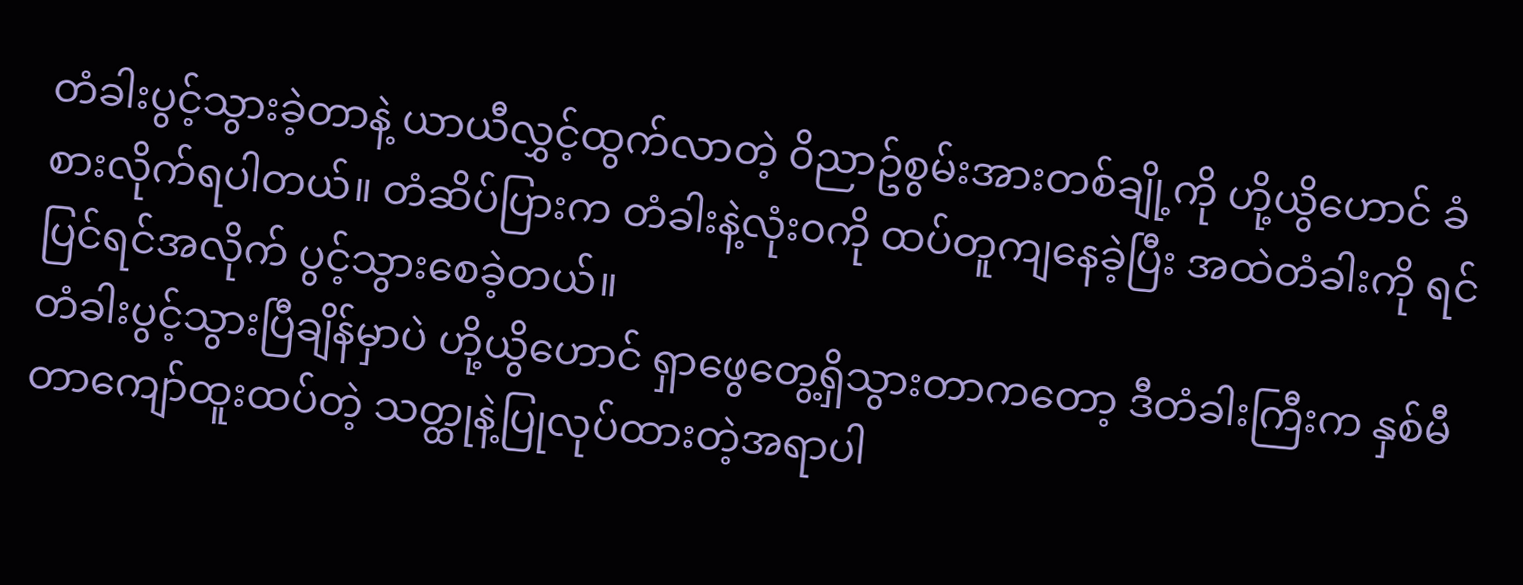တံခါးပွင့်သွားခဲ့တာနဲ့ ယာယီလွှင့်ထွက်လာတဲ့ ၀ိညာဥ်စွမ်းအားတစ်ချို့ကို ဟို့ယွိဟောင် ခံစားလိုက်ရပါတယ်။ တံဆိပ်ပြားက တံခါးနဲ့လုံး၀ကို ထပ်တူကျနေခဲ့ပြီး အထဲတံခါးကို ရင်ပြင်ရင်အလိုက် ပွင့်သွားစေခဲ့တယ်။
တံခါးပွင့်သွားပြီချိန်မှာပဲ ဟို့ယွိဟောင် ရှာဖွေတွေ့ရှိသွားတာကတော့ ဒီတံခါးကြီးက နှစ်မီတာကျော်ထူးထပ်တဲ့ သတ္ထုနဲ့ပြုလုပ်ထားတဲ့အရာပါ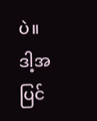ပဲ။ ဒါ့အပြင်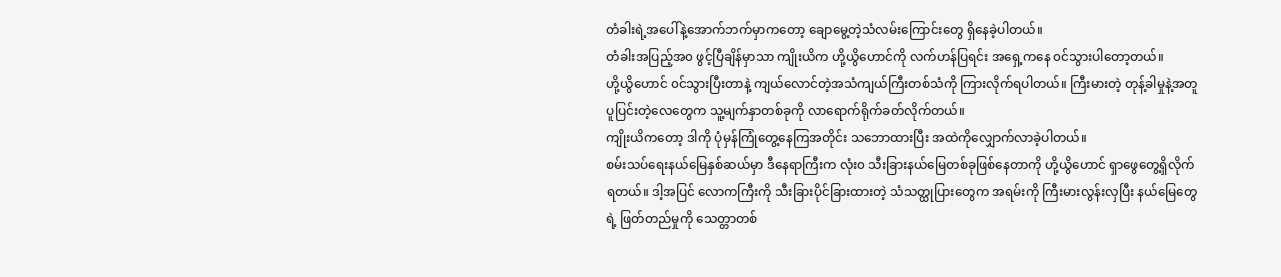တံခါးရဲ့အပေါ်နဲ့အောက်ဘက်မှာကတော့ ချောမွေ့တဲ့သံလမ်းကြောင်းတွေ ရှိနေခဲ့ပါတယ်။
တံခါးအပြည့်အ၀ ဖွင့်ပြီချိန်မှာသာ ကျိုးယိက ဟို့ယွိဟောင်ကို လက်ဟန်ပြရင်း အရှေ့ကနေ ၀င်သွားပါတော့တယ်။
ဟို့ယွိဟောင် ၀င်သွားပြီးတာနဲ့ ကျယ်လောင်တဲ့အသံကျယ်ကြီးတစ်သံကို ကြားလိုက်ရပါတယ်။ ကြီးမားတဲ့ တုန့်ခါမှုနဲ့အတူ ပူပြင်းတဲ့လေတွေက သူ့မျက်နှာတစ်ခုကို လာရောက်ရိုက်ခတ်လိုက်တယ်။
ကျိုးယိကတော့ ဒါကို ပုံမှန်ကြုံတွေ့နေကြအတိုင်း သဘောထားပြီး အထဲကိုလျှောက်လာခဲ့ပါတယ်။
စမ်းသပ်ရေးနယ်မြေနှစ်ဆယ်မှာ ဒီနေရာကြီးက လုံး၀ သီးခြားနယ်မြေတစ်ခုဖြစ်နေတာကို ဟို့ယွိဟောင် ရှာဖွေတွေ့ရှိလိုက်ရတယ်။ ဒါ့အပြင် လောကကြီးကို သီးခြားပိုင်ခြားထားတဲ့ သံသတ္ထုပြားတွေက အရမ်းကို ကြီးမားလွန်းလှပြီး နယ်မြေတွေရဲ့ ဖြတ်တည်မှုကို သေတ္တာတစ်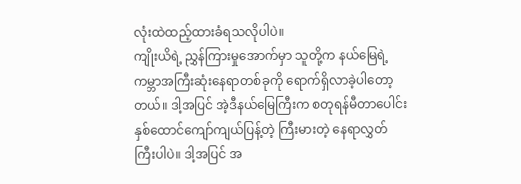လုံးထဲထည့်ထားခံရသလိုပါပဲ။
ကျိုးယိရဲ့ ညွှန်ကြားမှုအောက်မှာ သူတို့က နယ်မြေရဲ့ ကမ္ဘာအကြီးဆုံးနေရာတစ်ခုကို ရောက်ရှိလာခဲ့ပါတော့တယ်။ ဒါ့အပြင် အဲ့ဒီနယ်မြေကြီးက စတုရန်မီတာပေါင်း နှစ်ထောင်ကျော်ကျယ်ပြန့်တဲ့ ကြီးမားတဲ့ နေရာလွှတ်ကြီးပါပဲ။ ဒါ့အပြင် အ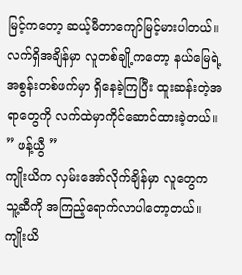မြင့်ကတော့ ဆယ့်မီတာကျော်မြင့်မားပါတယ်။ လက်ရှိအချိန်မှာ လူတစ်ချို့ကတော့ နယ်မြေရဲ့အစွန်းတစ်ဖက်မှာ ရှိနေခဲ့ကြပြီး ထူးဆန်းတဲ့အရာတွေကို လက်ထဲမှာကိုင်ဆောင်ထားခဲ့တယ်။
” ဖန့်ယွီ ”
ကျိုးယိက လှမ်းအော်လိုက်ချိန်မှာ လူတွေက သူ့ဆီကို အကြည့်ရောက်လာပါတော့တယ်။ ကျိုးယိ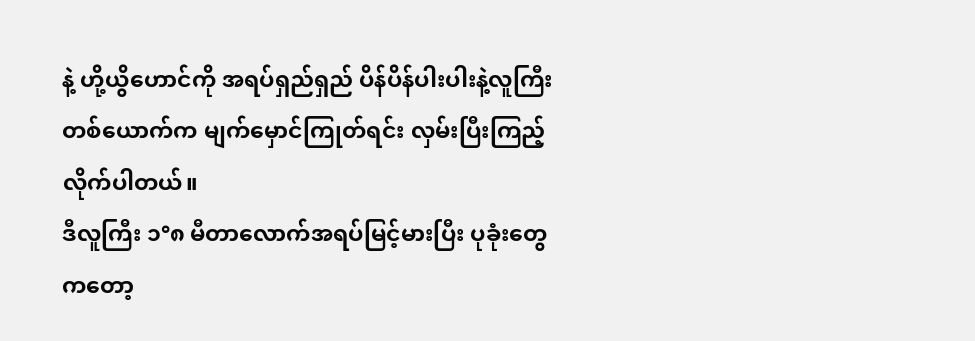နဲ့ ဟို့ယွိဟောင်ကို အရပ်ရှည်ရှည် ပိန်ပိန်ပါးပါးနဲ့လူကြီးတစ်ယောက်က မျက်မှောင်ကြုတ်ရင်း လှမ်းပြီးကြည့်လိုက်ပါတယ်။
ဒီလူကြီး ၁°၈ မီတာလောက်အရပ်မြင့်မားပြီး ပုခုံးတွေကတော့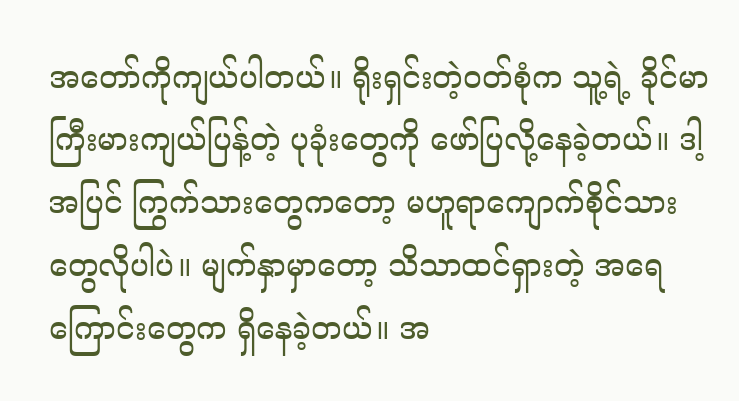အတော်ကိုကျယ်ပါတယ်။ ရိုးရှင်းတဲ့၀တ်စုံက သူ့ရဲ့ ခိုင်မာကြီးမားကျယ်ပြန့်တဲ့ ပုခုံးတွေကို ဖော်ပြလို့နေခဲ့တယ်။ ဒါ့အပြင် ကြွက်သားတွေကတော့ မဟူရာကျောက်စိုင်သားတွေလိုပါပဲ။ မျက်နှာမှာတော့ သိသာထင်ရှားတဲ့ အရေကြောင်းတွေက ရှိနေခဲ့တယ်။ အ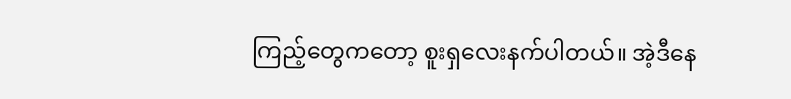ကြည့်တွေကတော့ စူးရှလေးနက်ပါတယ်။ အဲ့ဒီနေ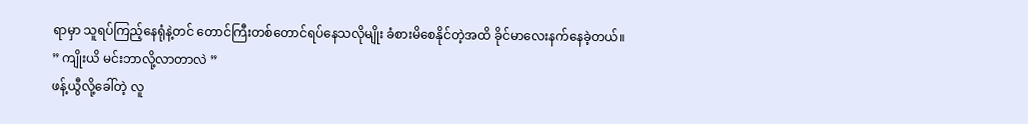ရာမှာ သူရပ်ကြည့်နေရုံနဲ့တင် တောင်ကြီးတစ်တောင်ရပ်နေသလိုမျိုး ခံစားမိစေနိုင်တဲ့အထိ ခိုင်မာလေးနက်နေခဲ့တယ်။
” ကျိုးယိ မင်းဘာလို့လာတာလဲ ”
ဖန့်ယွီလို့ခေါ်တဲ့ လူ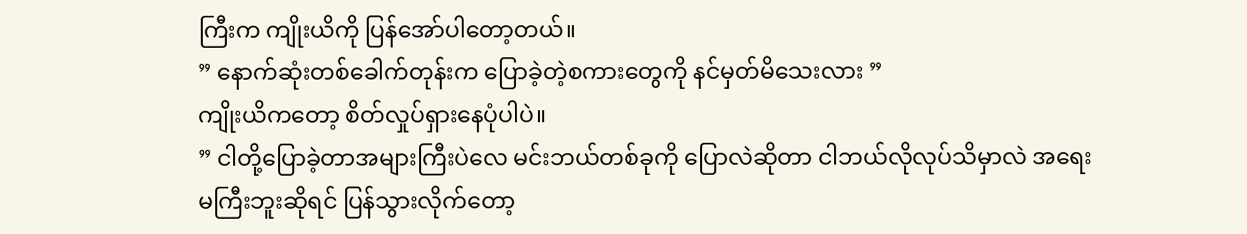ကြီးက ကျိုးယိကို ပြန်အော်ပါတော့တယ်။
” နောက်ဆုံးတစ်ခေါက်တုန်းက ပြောခဲ့တဲ့စကားတွေကို နင်မှတ်မိသေးလား ”
ကျိုးယိကတော့ စိတ်လှုပ်ရှားနေပုံပါပဲ။
” ငါတို့ပြောခဲ့တာအများကြီးပဲလေ မင်းဘယ်တစ်ခုကို ပြောလဲဆိုတာ ငါဘယ်လိုလုပ်သိမှာလဲ အရေးမကြီးဘူးဆိုရင် ပြန်သွားလိုက်တော့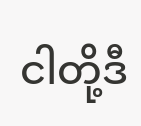ငါတို့ဒီ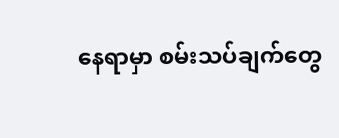နေရာမှာ စမ်းသပ်ချက်တွေ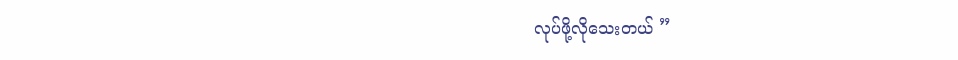လုပ်ဖို့လိုသေးတယ် ”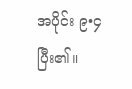အပိုင်း ၉•၄ ပြီး၏။